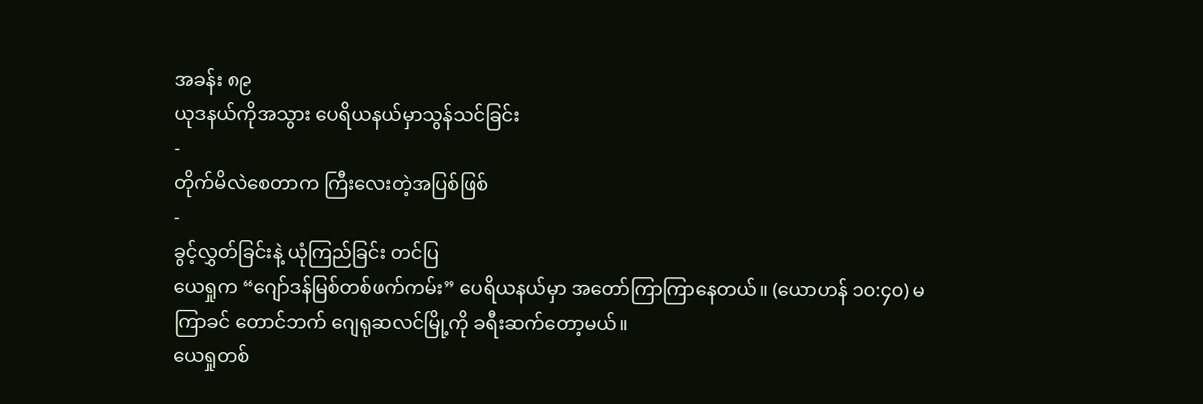အခန်း ၈၉
ယုဒနယ်ကိုအသွား ပေရိယနယ်မှာသွန်သင်ခြင်း
-
တိုက်မိလဲစေတာက ကြီးလေးတဲ့အပြစ်ဖြစ်
-
ခွင့်လွှတ်ခြင်းနဲ့ ယုံကြည်ခြင်း တင်ပြ
ယေရှုက “ဂျော်ဒန်မြစ်တစ်ဖက်ကမ်း” ပေရိယနယ်မှာ အတော်ကြာကြာနေတယ်။ (ယောဟန် ၁၀:၄၀) မကြာခင် တောင်ဘက် ဂျေရုဆလင်မြို့ကို ခရီးဆက်တော့မယ်။
ယေရှုတစ်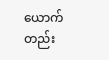ယောက်တည်း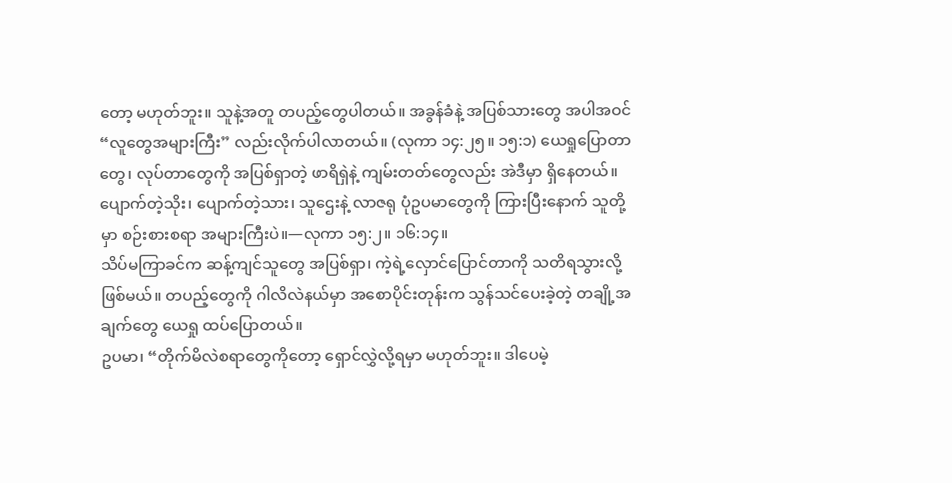တော့ မဟုတ်ဘူး။ သူနဲ့အတူ တပည့်တွေပါတယ်။ အခွန်ခံနဲ့ အပြစ်သားတွေ အပါအဝင် “လူတွေအများကြီး” လည်းလိုက်ပါလာတယ်။ (လုကာ ၁၄:၂၅။ ၁၅:၁) ယေရှုပြောတာတွေ၊ လုပ်တာတွေကို အပြစ်ရှာတဲ့ ဖာရိရှဲနဲ့ ကျမ်းတတ်တွေလည်း အဲဒီမှာ ရှိနေတယ်။ ပျောက်တဲ့သိုး၊ ပျောက်တဲ့သား၊ သူဌေးနဲ့ လာဇရု ပုံဥပမာတွေကို ကြားပြီးနောက် သူတို့မှာ စဉ်းစားစရာ အများကြီးပဲ။—လုကာ ၁၅:၂။ ၁၆:၁၄။
သိပ်မကြာခင်က ဆန့်ကျင်သူတွေ အပြစ်ရှာ၊ ကဲ့ရဲ့လှောင်ပြောင်တာကို သတိရသွားလို့ ဖြစ်မယ်။ တပည့်တွေကို ဂါလိလဲနယ်မှာ အစောပိုင်းတုန်းက သွန်သင်ပေးခဲ့တဲ့ တချို့အချက်တွေ ယေရှု ထပ်ပြောတယ်။
ဥပမာ၊ “တိုက်မိလဲစရာတွေကိုတော့ ရှောင်လွှဲလို့ရမှာ မဟုတ်ဘူး။ ဒါပေမဲ့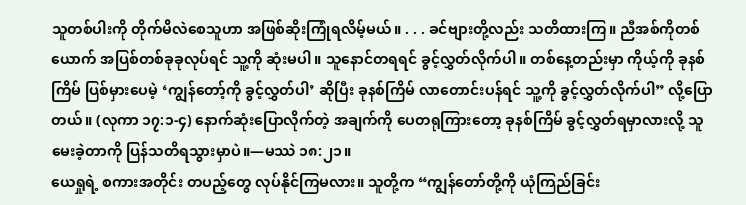သူတစ်ပါးကို တိုက်မိလဲစေသူဟာ အဖြစ်ဆိုးကြုံရလိမ့်မယ်။ . . . ခင်ဗျားတို့လည်း သတိထားကြ။ ညီအစ်ကိုတစ်ယောက် အပြစ်တစ်ခုခုလုပ်ရင် သူ့ကို ဆုံးမပါ။ သူနောင်တရရင် ခွင့်လွှတ်လိုက်ပါ။ တစ်နေ့တည်းမှာ ကိုယ့်ကို ခုနစ်ကြိမ် ပြစ်မှားပေမဲ့ ‘ကျွန်တော့်ကို ခွင့်လွှတ်ပါ’ ဆိုပြီး ခုနစ်ကြိမ် လာတောင်းပန်ရင် သူ့ကို ခွင့်လွှတ်လိုက်ပါ” လို့ပြောတယ်။ (လုကာ ၁၇:၁-၄) နောက်ဆုံးပြောလိုက်တဲ့ အချက်ကို ပေတရုကြားတော့ ခုနစ်ကြိမ် ခွင့်လွှတ်ရမှာလားလို့ သူမေးခဲ့တာကို ပြန်သတိရသွားမှာပဲ။—မဿဲ ၁၈:၂၁။
ယေရှုရဲ့ စကားအတိုင်း တပည့်တွေ လုပ်နိုင်ကြမလား။ သူတို့က “ကျွန်တော်တို့ကို ယုံကြည်ခြင်း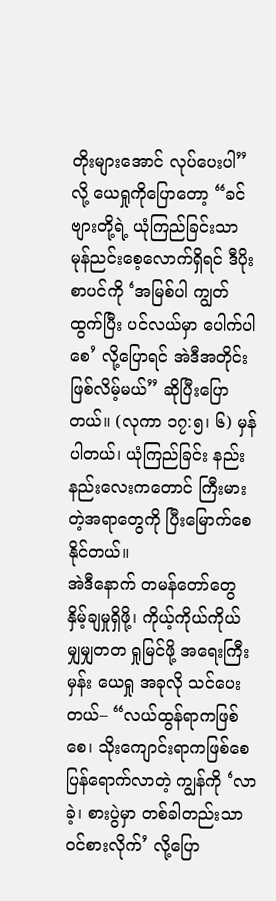တိုးများအောင် လုပ်ပေးပါ” လို့ ယေရှုကိုပြောတော့ “ခင်ဗျားတို့ရဲ့ ယုံကြည်ခြင်းသာ မုန်ညင်းစေ့လောက်ရှိရင် ဒီပိုးစာပင်ကို ‘အမြစ်ပါ ကျွတ်ထွက်ပြီး ပင်လယ်မှာ ပေါက်ပါစေ’ လို့ပြောရင် အဲဒီအတိုင်း ဖြစ်လိမ့်မယ်” ဆိုပြီးပြောတယ်။ (လုကာ ၁၇:၅၊ ၆) မှန်ပါတယ်၊ ယုံကြည်ခြင်း နည်းနည်းလေးကတောင် ကြီးမားတဲ့အရာတွေကို ပြီးမြောက်စေနိုင်တယ်။
အဲဒီနောက် တမန်တော်တွေ နှိမ့်ချမှုရှိဖို့၊ ကိုယ့်ကိုယ်ကိုယ် မျှမျှတတ ရှုမြင်ဖို့ အရေးကြီးမှန်း ယေရှု အခုလို သင်ပေးတယ်– “လယ်ထွန်ရာကဖြစ်စေ၊ သိုးကျောင်းရာကဖြစ်စေ ပြန်ရောက်လာတဲ့ ကျွန်ကို ‘လာခဲ့၊ စားပွဲမှာ တစ်ခါတည်းသာ ဝင်စားလိုက်’ လို့ပြော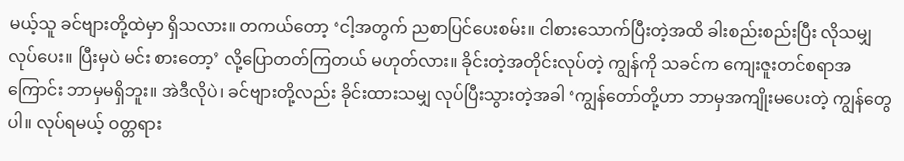မယ့်သူ ခင်ဗျားတို့ထဲမှာ ရှိသလား။ တကယ်တော့ ‘ငါ့အတွက် ညစာပြင်ပေးစမ်း။ ငါစားသောက်ပြီးတဲ့အထိ ခါးစည်းစည်းပြီး လိုသမျှ လုပ်ပေး။ ပြီးမှပဲ မင်း စားတော့’ လို့ပြောတတ်ကြတယ် မဟုတ်လား။ ခိုင်းတဲ့အတိုင်းလုပ်တဲ့ ကျွန်ကို သခင်က ကျေးဇူးတင်စရာအကြောင်း ဘာမှမရှိဘူး။ အဲဒီလိုပဲ၊ ခင်ဗျားတို့လည်း ခိုင်းထားသမျှ လုပ်ပြီးသွားတဲ့အခါ ‘ကျွန်တော်တို့ဟာ ဘာမှအကျိုးမပေးတဲ့ ကျွန်တွေပါ။ လုပ်ရမယ့် ဝတ္တရား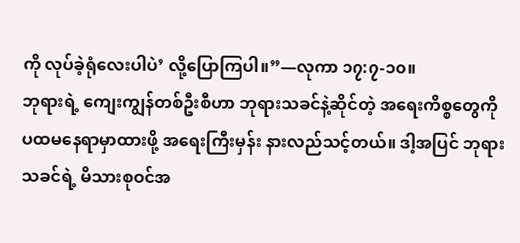ကို လုပ်ခဲ့ရုံလေးပါပဲ’ လို့ပြောကြပါ။”—လုကာ ၁၇:၇-၁၀။
ဘုရားရဲ့ ကျေးကျွန်တစ်ဦးစီဟာ ဘုရားသခင်နဲ့ဆိုင်တဲ့ အရေးကိစ္စတွေကို ပထမနေရာမှာထားဖို့ အရေးကြီးမှန်း နားလည်သင့်တယ်။ ဒါ့အပြင် ဘုရားသခင်ရဲ့ မိသားစုဝင်အ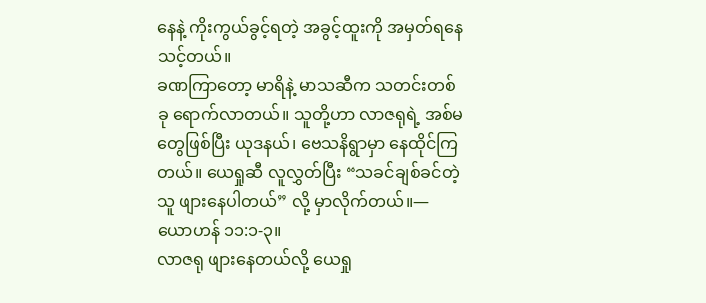နေနဲ့ ကိုးကွယ်ခွင့်ရတဲ့ အခွင့်ထူးကို အမှတ်ရနေသင့်တယ်။
ခဏကြာတော့ မာရိနဲ့ မာသဆီက သတင်းတစ်ခု ရောက်လာတယ်။ သူတို့ဟာ လာဇရုရဲ့ အစ်မတွေဖြစ်ပြီး ယုဒနယ်၊ ဗေသနိရွာမှာ နေထိုင်ကြတယ်။ ယေရှုဆီ လူလွှတ်ပြီး “သခင်ချစ်ခင်တဲ့သူ ဖျားနေပါတယ်” လို့ မှာလိုက်တယ်။—ယောဟန် ၁၁:၁-၃။
လာဇရု ဖျားနေတယ်လို့ ယေရှု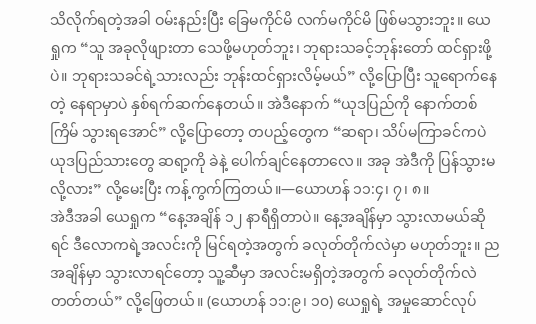သိလိုက်ရတဲ့အခါ ဝမ်းနည်းပြီး ခြေမကိုင်မိ လက်မကိုင်မိ ဖြစ်မသွားဘူး။ ယေရှုက “သူ အခုလိုဖျားတာ သေဖို့မဟုတ်ဘူး၊ ဘုရားသခင့်ဘုန်းတော် ထင်ရှားဖို့ပဲ။ ဘုရားသခင်ရဲ့သားလည်း ဘုန်းထင်ရှားလိမ့်မယ်” လို့ပြောပြီး သူရောက်နေတဲ့ နေရာမှာပဲ နှစ်ရက်ဆက်နေတယ်။ အဲဒီနောက် “ယုဒပြည်ကို နောက်တစ်ကြိမ် သွားရအောင်” လို့ပြောတော့ တပည့်တွေက “ဆရာ၊ သိပ်မကြာခင်ကပဲ ယုဒပြည်သားတွေ ဆရာ့ကို ခဲနဲ့ ပေါက်ချင်နေတာလေ။ အခု အဲဒီကို ပြန်သွားမလို့လား” လို့မေးပြီး ကန့်ကွက်ကြတယ်။—ယောဟန် ၁၁:၄၊ ၇၊ ၈။
အဲဒီအခါ ယေရှုက “နေ့အချိန် ၁၂ နာရီရှိတာပဲ။ နေ့အချိန်မှာ သွားလာမယ်ဆိုရင် ဒီလောကရဲ့အလင်းကို မြင်ရတဲ့အတွက် ခလုတ်တိုက်လဲမှာ မဟုတ်ဘူး။ ညအချိန်မှာ သွားလာရင်တော့ သူ့ဆီမှာ အလင်းမရှိတဲ့အတွက် ခလုတ်တိုက်လဲတတ်တယ်” လို့ဖြေတယ်။ (ယောဟန် ၁၁:၉၊ ၁၀) ယေရှုရဲ့ အမှုဆောင်လုပ်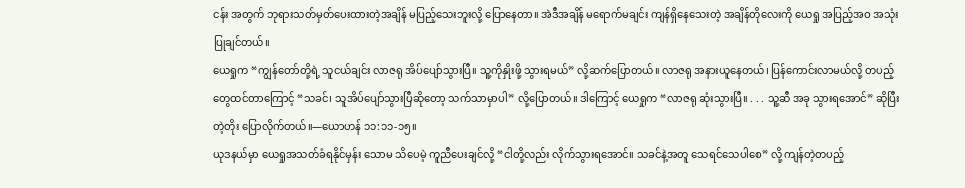ငန်း အတွက် ဘုရားသတ်မှတ်ပေးထားတဲ့အချိန် မပြည့်သေးဘူးလို့ ပြောနေတာ။ အဲဒီအချိန် မရောက်မချင်း ကျန်ရှိနေသေးတဲ့ အချိန်တိုလေးကို ယေရှု အပြည့်အဝ အသုံးပြုချင်တယ်။
ယေရှုက “ကျွန်တော်တို့ရဲ့ သူငယ်ချင်း လာဇရု အိပ်ပျော်သွားပြီ။ သူ့ကိုနှိုးဖို့ သွားရမယ်” လို့ဆက်ပြောတယ်။ လာဇရု အနားယူနေတယ်၊ ပြန်ကောင်းလာမယ်လို့ တပည့်တွေထင်တာကြောင့် “သခင်၊ သူအိပ်ပျော်သွားပြီဆိုတော့ သက်သာမှာပါ” လို့ပြောတယ်။ ဒါကြောင့် ယေရှုက “လာဇရု ဆုံးသွားပြီ။ . . . သူ့ဆီ အခု သွားရအောင်” ဆိုပြီး တဲ့တိုး ပြောလိုက်တယ်။—ယောဟန် ၁၁:၁၁-၁၅။
ယုဒနယ်မှာ ယေရှုအသတ်ခံရနိုင်မှန်း သောမ သိပေမဲ့ ကူညီပေးချင်လို့ “ငါတို့လည်း လိုက်သွားရအောင်။ သခင်နဲ့အတူ သေရင်သေပါစေ” လို့ ကျန်တဲ့တပည့်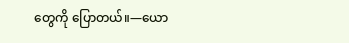တွေကို ပြောတယ်။—ယော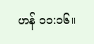ဟန် ၁၁:၁၆။